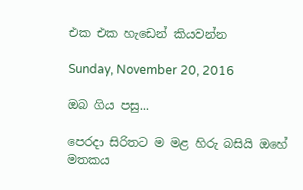එක එක හැඩෙන් කියවන්න

Sunday, November 20, 2016

ඔබ ගිය පසු...

පෙරදා සිරිතට ම මළ හිරු බසියි ඔහේ
මතකය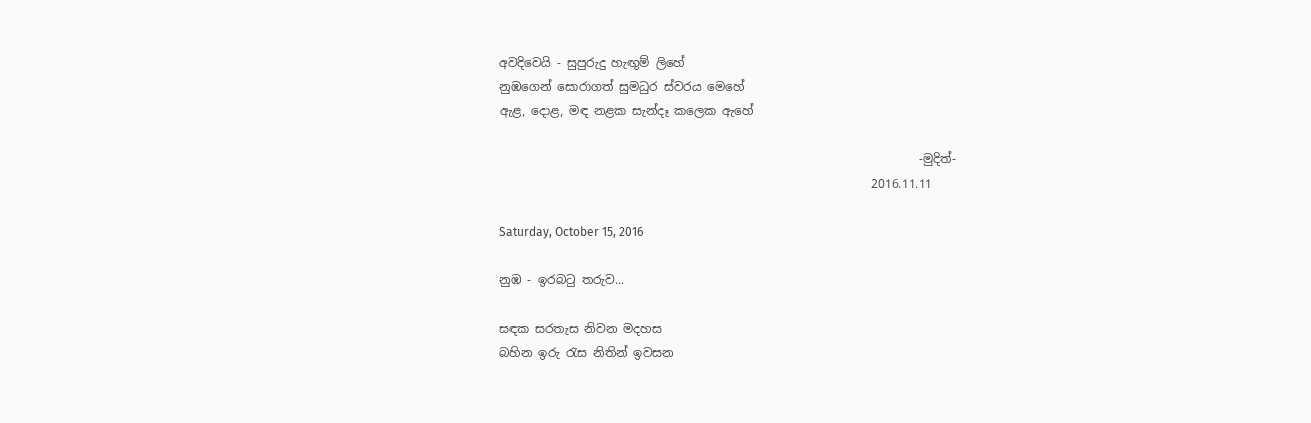අවදිවෙයි - සුපුරුදු හැඟුම් ලිහේ
නුඹගෙන් සොරාගත් සුමධුර ස්වරය මෙහේ
ඇළ, දොළ, මඳ නළක සැන්දෑ කලෙක ඇහේ

                                                                      -මුදිත්-
                                                              2016.11.11

Saturday, October 15, 2016

නුඹ - ඉරබටු තරුව...

සඳක සරතැස නිවන මදහස
බහින ඉරු රැස නිතින් ඉවසන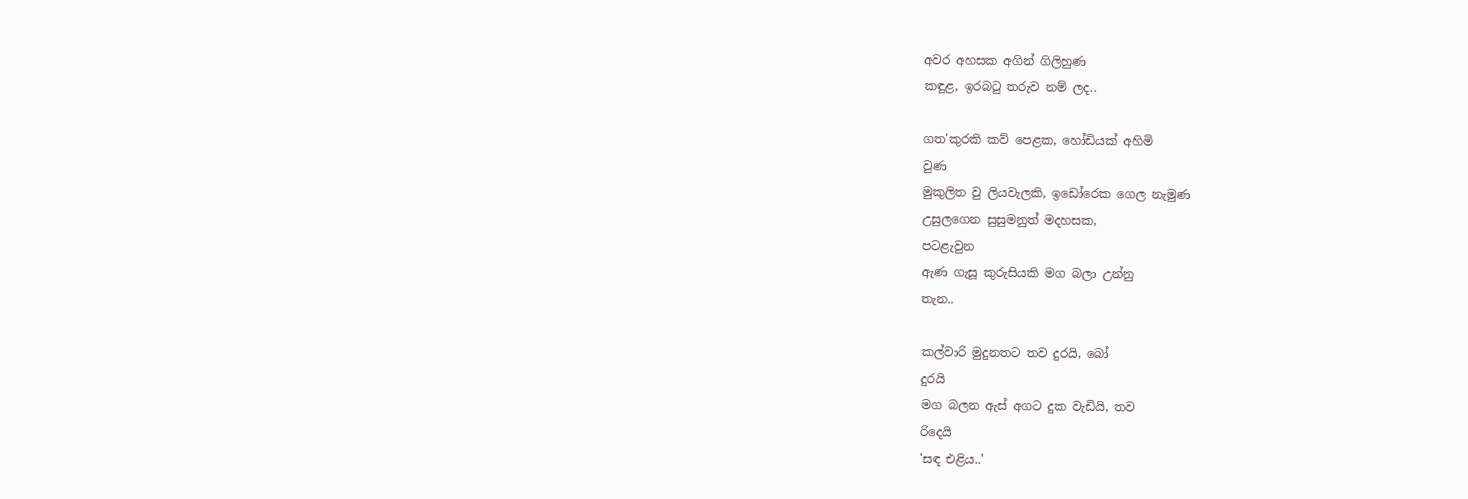අවර අහසක අගින් ගිලිහුණ
කඳුළ, ඉරබටු තරුව නම් ලද..

ගත'කුරකි කව් පෙළක, හෝඩියක් අහිමි
වුණ
මුකුලිත වු ලියවැලකි, ඉඩෝරෙක ගෙල නැමුණ
උසුලගෙන සුසුමනුත් මදහසක,
පටළැවුන
ඇණ ගැසූ කුරුසියකි මග බලා උන්නු
තැන..

කල්වාරි මුදුනතට තව දුරයි, බෝ
දුරයි
මග බලන ඇස් අගට දුක වැඩියි, තව
රිදෙයි
'සඳ එළිය..'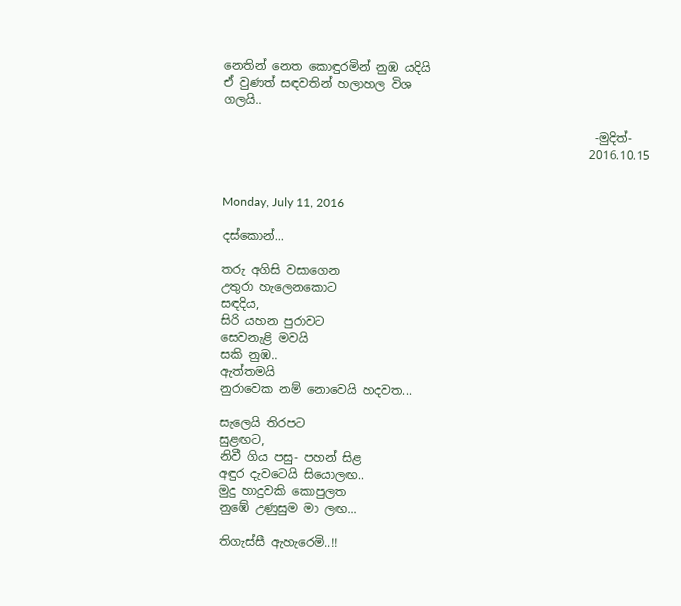නෙතින් නෙත කොඳුරමින් නුඹ යදියි
ඒ වුණත් සඳවතින් හලාහල විශ
ගලයි..

                                                              -මුදිත්-
                                                             2016.10.15


Monday, July 11, 2016

දස්කොන්...

තරු අගිසි වසාගෙන
උතුරා හැලෙනකොට
සඳදිය,
සිරි යහන පුරාවට
සෙවනැළි මවයි
සකි නුඹ..
ඇත්තමයි
නුරාවෙක නම් නොවෙයි හදවත...

සැලෙයි තිරපට
සුළඟට,
නිවී ගිය පසු- පහන් සිළ
අඳුර දැවටෙයි සියොලඟ..
මුදු හාදුවකි කොපුලත
නුඹේ උණුසුම මා ලඟ...

තිගැස්සී ඇහැරෙමි..!!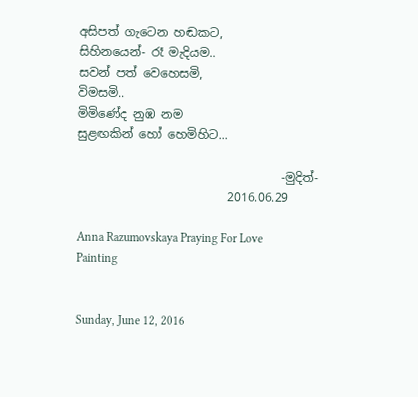අසිපත් ගැටෙන හඬකට,
සිහිනයෙන්- රෑ මැදියම..
සවන් පත් වෙහෙසමි,
විමසමි..
මිමිණේද නුඹ නම
සුළඟකින් හෝ හෙමිහිට...

                                  -මුදිත්-
                         2016.06.29

Anna Razumovskaya Praying For Love Painting


Sunday, June 12, 2016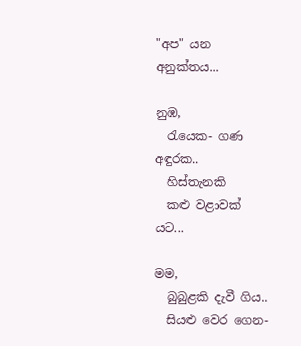"අප" යන අනුක්තය...

නුඹ,
  රැයෙක- ගණ අඳුරක..
  හිස්තැනකි
  කළු වළාවක් යට...

මම,
  බුබුළකි දැවී ගිය..
  සියළු වෙර ගෙන-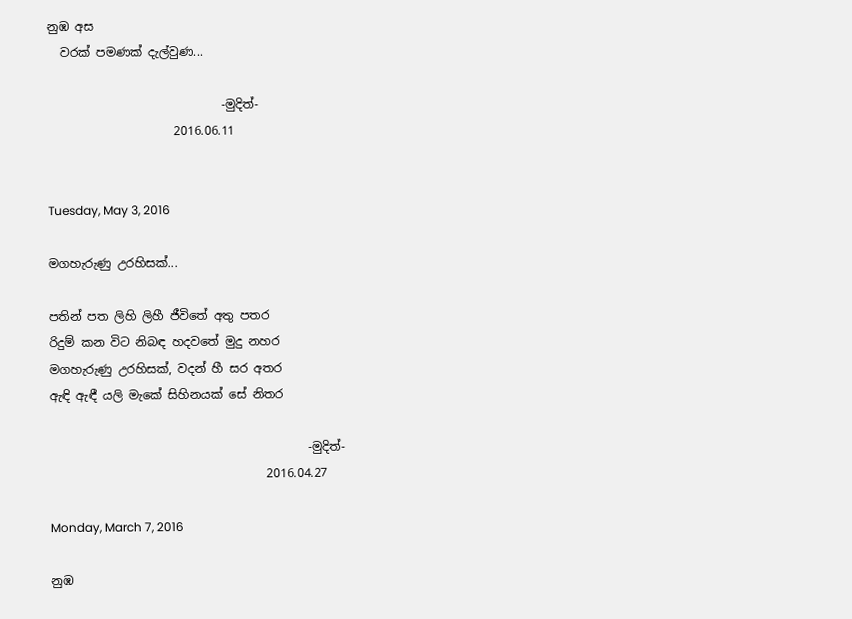නුඹ අස
  වරක් පමණක් දැල්වුණ...

                             -මුදිත්-
                     2016.06.11


Tuesday, May 3, 2016

මගහැරුණු උරහිසක්...

පතින් පත ලිහි ලිහී ජීවිතේ අතු පතර
රිදුම් කන විට නිබඳ හදවතේ මුදු නහර
මගහැරුණු උරහිසක්, වදන් හී සර අතර
ඇඳි ඇඳී යලි මැකේ සිහිනයක් සේ නිතර

                                           -මුදිත්-
                                    2016.04.27

Monday, March 7, 2016

නුඹ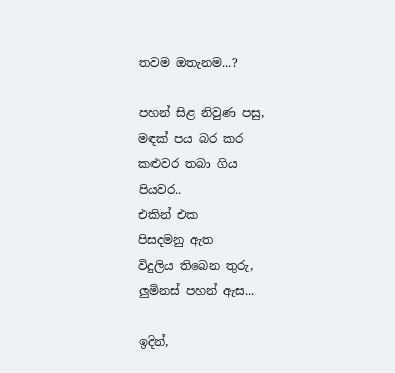තවම ඔතැනම...?

පහන් සිළ නිවුණ පසු,
මඳක් පය බර කර
කළුවර තබා ගිය
පියවර..
එකින් එක
පිසදමනු ඇත
විදුලිය තිබෙන තුරු,
ලුමිනස් පහන් ඇස...

ඉදින්,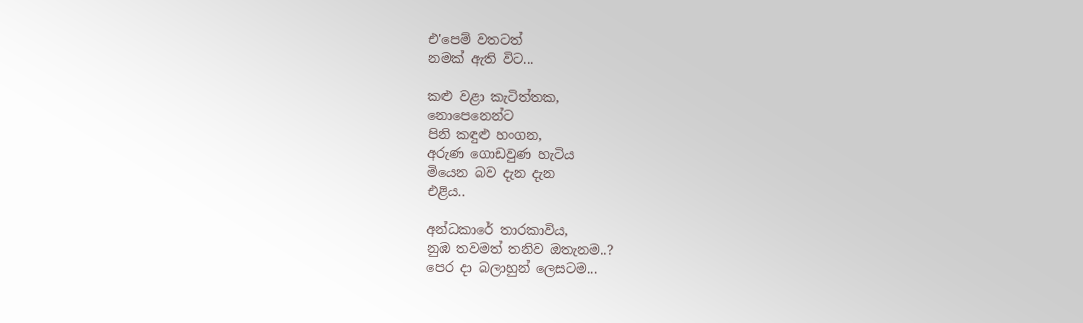එ'පෙම් වතටත්
නමක් ඇති විට...

කළු වළා කැටිත්තක,
නොපෙනෙන්ට
පිනි කඳුළු හංගන,
අරුණ ගොඩවුණ හැටිය
මියෙන බව දැන දැන
එළිය..

අන්ධකාරේ තාරකාවිය,
නුඹ තවමත් තනිව ඔතැනම..?
පෙර දා බලාහුන් ලෙසටම...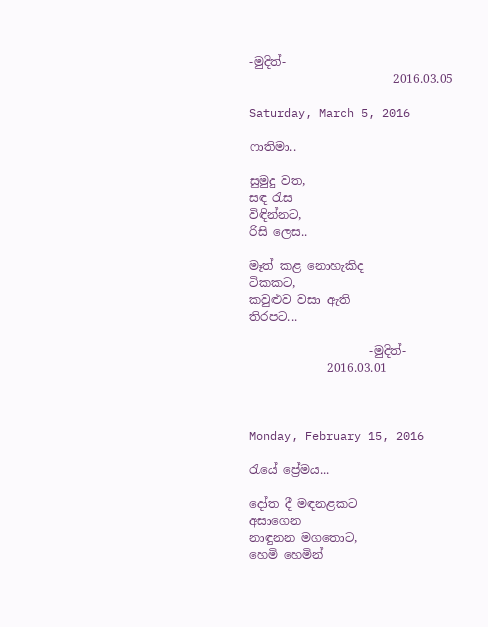-මුදිත්-
                        2016.03.05

Saturday, March 5, 2016

ෆාතිමා..

සුමුදු වත,
සඳ රැස
විඳින්නට,
රිසි ලෙස..

මෑත් කළ නොහැකිද
ටිකකට,
කවුළුව වසා ඇති
තිරපට...

                    -මුදිත්-
             2016.03.01



Monday, February 15, 2016

රැයේ ප්‍රේමය...

දෝත දී මඳනළකට
අසාගෙන
නාඳුනන මගතොට,
හෙමි හෙමින්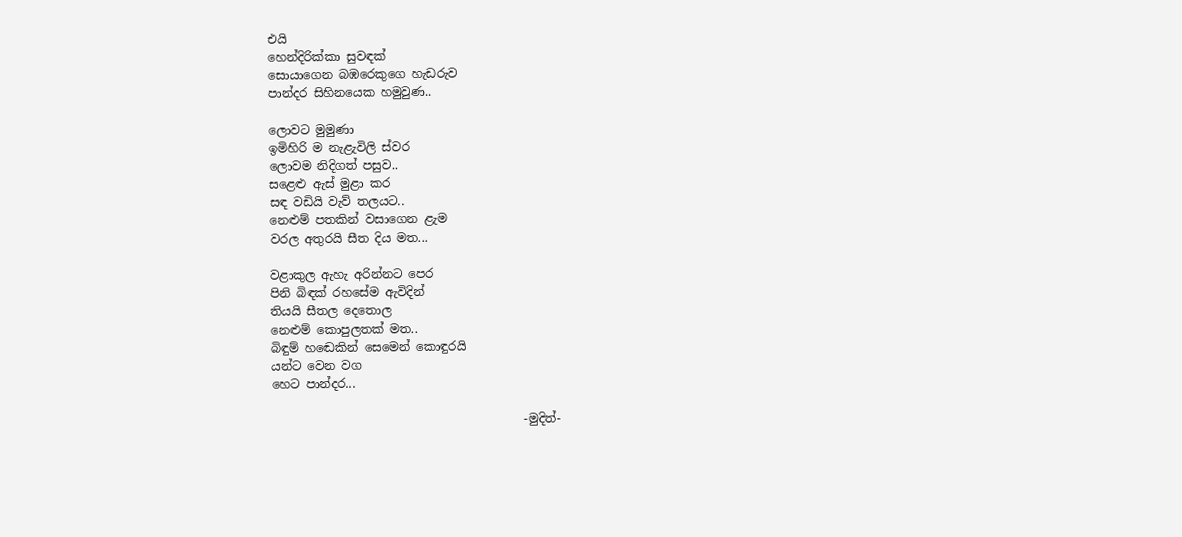එයි
හෙන්දිරික්කා සුවඳක්
සොයාගෙන බඹරෙකුගෙ හැඩරුව
පාන්දර සිහිනයෙක හමුවුණ..

ලොවට මුමුණා
ඉමිහිරි ම නැළැවිලි ස්වර
ලොවම නිදිගත් පසුව..
සළෙළු ඇස් මුළා කර
සඳ වඩියි වැව් තලයට..
නෙළුම් පතකින් වසාගෙන ළැම
වරල අතුරයි සීත දිය මත...

වළාකුල ඇහැ අරින්නට පෙර
පිනි බිඳක් රහසේම ඇවිදින්
තියයි සීතල දෙතොල
නෙළුම් කොපුලතක් මත..
බිඳුම් හඬෙකින් සෙමෙන් කොඳුරයි
යන්ට වෙන වග
හෙට පාන්දර...

                                          -මුදිත්-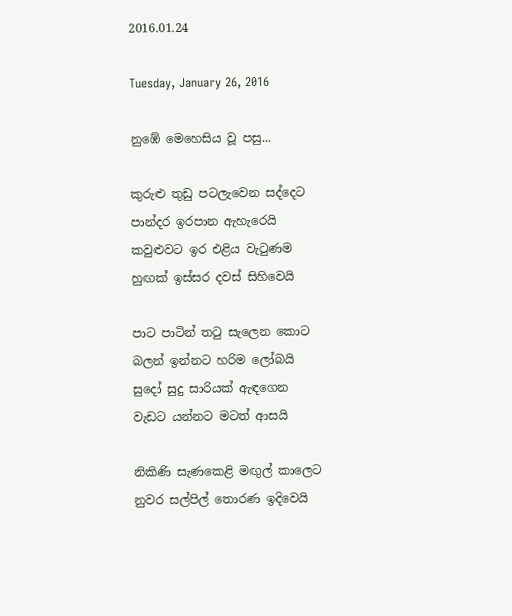2016.01.24

Tuesday, January 26, 2016

නුඹේ මෙහෙසිය වූ පසු...

කුරුළු තුඩු පටලැවෙන සද්දෙට
පාන්දර ඉරපාන ඇහැරෙයි
කවුළුවට ඉර එළිය වැටුණම
හුඟක් ඉස්සර දවස් සිහිවෙයි

පාට පාටින් තටු සැලෙන කොට
බලන් ඉන්නට හරිම ලෝබයි
සුදෝ සුදු සාරියක් ඇඳගෙන
වැඩට යන්නට මටත් ආසයි

නිකිණි සැණකෙළි මඟුල් කාලෙට
නුවර සල්පිල් තොරණ ඉදිවෙයි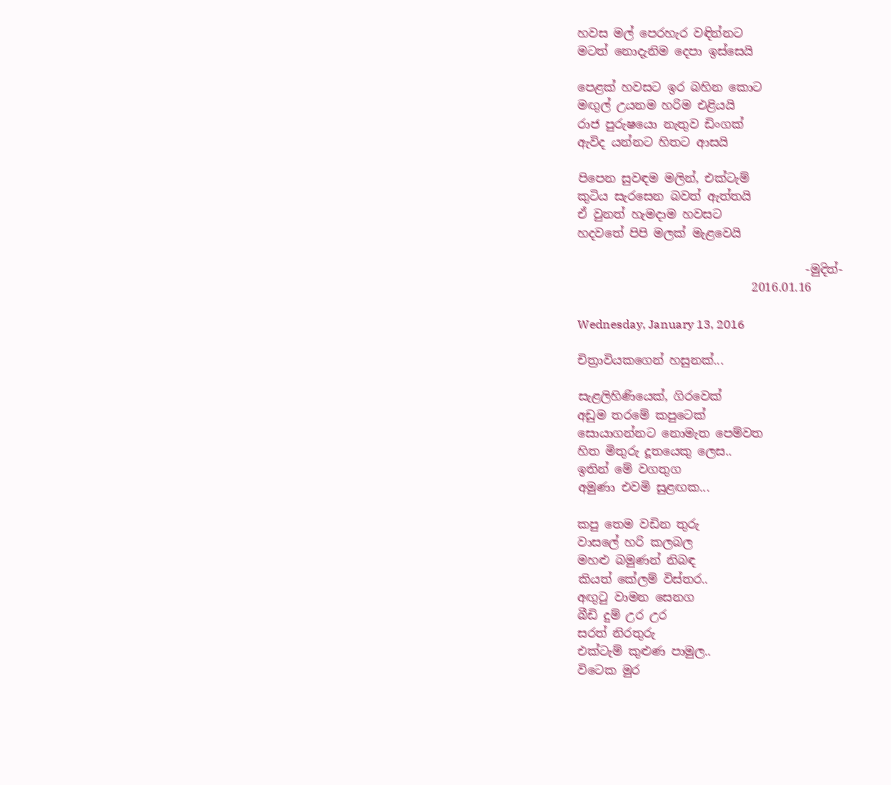හවස මල් පෙරහැර වඳින්නට
මටත් නොදැනිම දෙපා ඉස්සෙයි

පෙළක් හවසට ඉර බහින කොට
මඟුල් උයනම හරිම එළියයි
රාජ පුරුෂයො නැතුව ඩිංගක්
ඇවිද යන්නට හිතට ආසයි

පිපෙන සුවඳම මලින්, එක්ටැම්
කුටිය සැරසෙන බවත් ඇත්තයි
ඒ වුනත් හැමදාම හවසට
හදවතේ පිපි මලක් මැළවෙයි

                                      -මුදිත්-
                             2016.01.16

Wednesday, January 13, 2016

චිත්‍රාවියකගෙන් හසුනක්...

සැළලිහිණියෙක්, ගිරවෙක්
අඩුම තරමේ කපුටෙක්
සොයාගන්නට නොමැත පෙම්වත
හිත මිතුරු දූතයෙකු ලෙස..
ඉතින් මේ වගතුග
අමුණා එවමි සුළඟක...

කපු තෙම වඩින තුරු
වාසලේ හරි කලබල
මහළු බමුණන් නිබඳ
කියත් කේලම් විස්තර..
අඟුටු වාමන සෙනග
බීඩි දුම් උර උර
සරත් නිරතුරු
එක්ටැම් කුළුණ පාමුල..
විටෙක මුර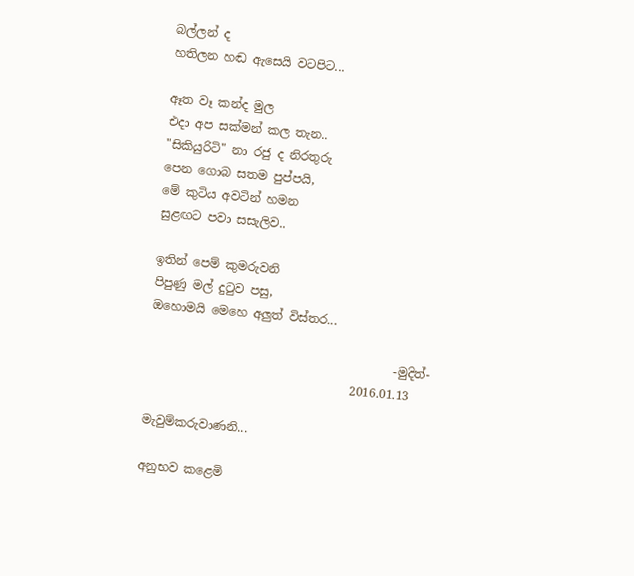බල්ලන් ද
හතිලන හඬ ඇසෙයි වටපිට...

ඈත වෑ කන්ද මුල
එදා අප සක්මන් කල තැන..
"සිකියුරිටි" නා රජු ද නිරතුරු
පෙන ගොබ සතම පුප්පයි,
මේ කුටිය අවටින් හමන
සුළඟට පවා සසැලිව..

ඉතින් පෙම් කුමරුවනි
පිපුණු මල් දුටුව පසු,
ඔහොමයි මෙහෙ අලුත් විස්තර...

                                         -මුදිත්-
                                  2016.01.13

මැවුම්කරුවාණනි...

අනුභව කළෙමි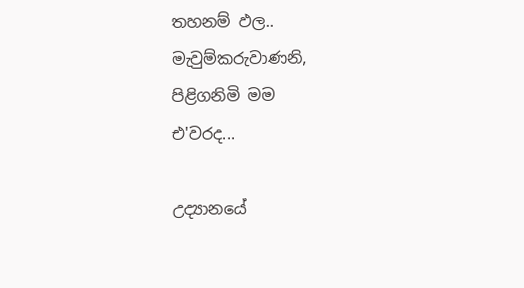තහනම් ඵල..
මැවුම්කරුවාණනි,
පිළිගනිමි මම
එ'වරද...

උද්‍යානයේ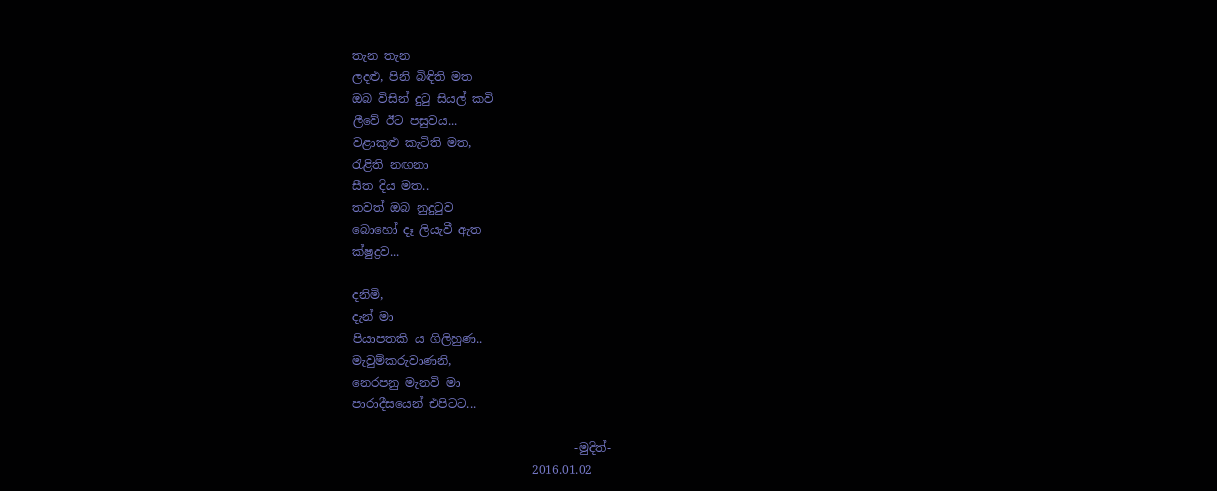තැන තැන
ලදළු, පිනි බිඳිති මත
ඔබ විසින් දුටු සියල් කවි
ලීවේ ඊට පසුවය...
වළාකුළු කැටිති මත,
රැළිති නඟනා
සීත දිය මත..
තවත් ඔබ නුදුටුව
බොහෝ දෑ ලියැවී ඇත
ක්ෂුද්‍රව...

දනිමි,
දැන් මා
පියාපතකි ය ගිලිහුණ..
මැවුම්කරුවාණනි,
නෙරපනු මැනවි මා
පාරාදීසයෙන් එපිටට...

                                     -මුදිත්-
                              2016.01.02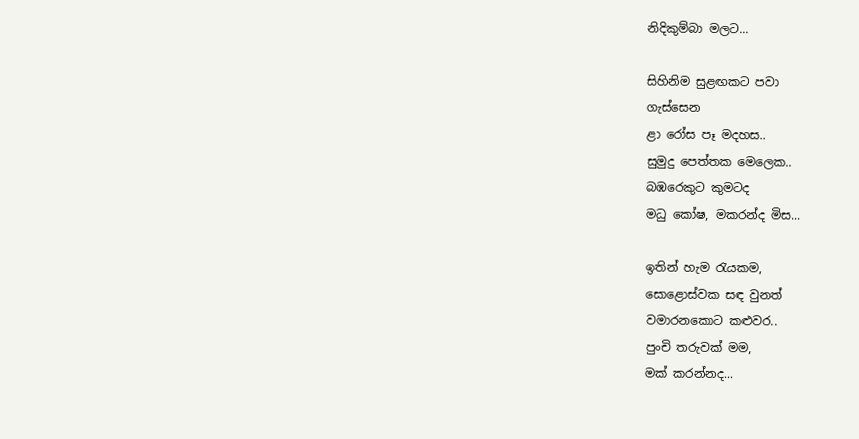නිදිකුම්බා මලට...

සිහිනිම සුළඟකට පවා
ගැස්සෙන
ළා රෝස පෑ මදහස..
සුමුදු පෙත්තක මෙලෙක..
බඹරෙකුට කුමටද
මධු කෝෂ, මකරන්ද මිස...

ඉතින් හැම රැයකම,
සොළොස්වක සඳ වුනත්
වමාරනකොට කළුවර..
පුංචි තරුවක් මම,
මක් කරන්නද...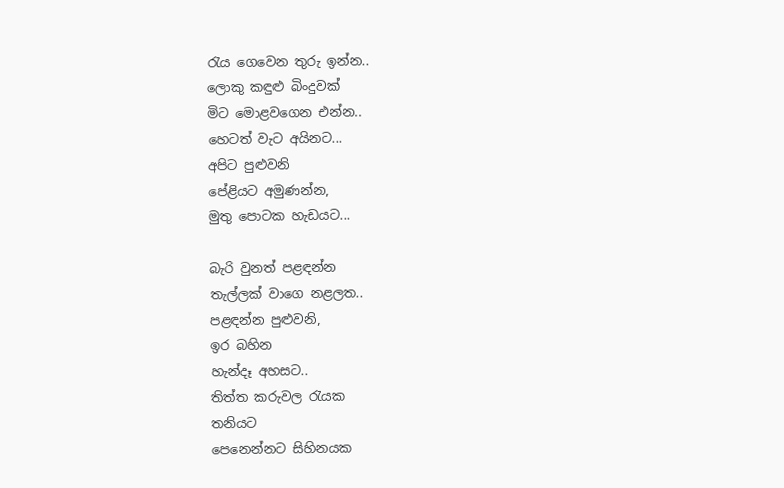රැය ගෙවෙන තුරු ඉන්න..
ලොකු කඳුළු බිංදුවක්
මිට මොළවගෙන එන්න..
හෙටත් වැට අයිනට...
අපිට පුළුවනි
පේළියට අමුණන්න,
මුතු පොටක හැඩයට...

බැරි වුනත් පළඳන්න
තැල්ලක් වාගෙ නළලත..
පළඳන්න පුළුවනි,
ඉර බහින
හැන්දෑ අහසට..
තිත්ත කරුවල රැයක
තනියට
පෙනෙන්නට සිහිනයක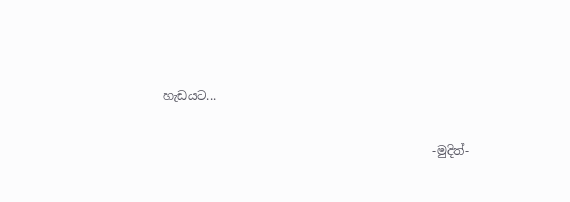හැඩයට...

                                             -මුදිත්-